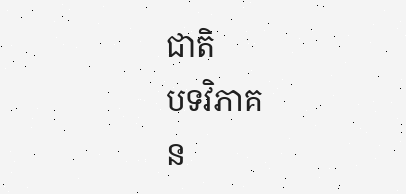ជាតិ
បទវិភាគ
ន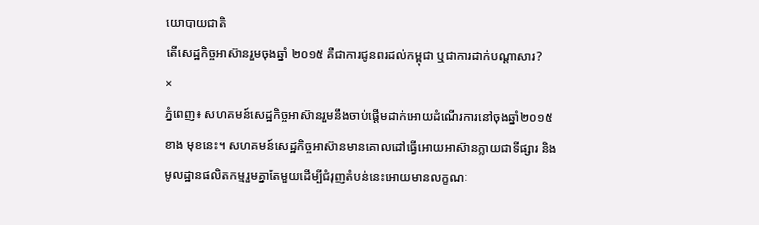យោបាយជាតិ
តើសេដ្ឋកិច្ចអាស៊ានរួមចុងឆ្នាំ ២០១៥ គឺជាការជូនពរដល់កម្ពុជា ឬជាការដាក់បណ្តាសារ?
×
ភ្នំពេញ៖ សហគមន៍សេដ្ឋកិច្ចអាស៊ានរួមនឹងចាប់ផ្តើមដាក់អោយដំណើរការនៅចុងឆ្នាំ២០១៥ខាង មុខនេះ។ សហគមន៍សេដ្ឋកិច្ចអាស៊ានមានគោលដៅធ្វើអោយអាស៊ានក្លាយជាទីផ្សារ និងមូលដ្ឋានផលិតកម្មរួមគ្នាតែមួយដើម្បីជំរុញតំបន់នេះអោយមានលក្ខណៈ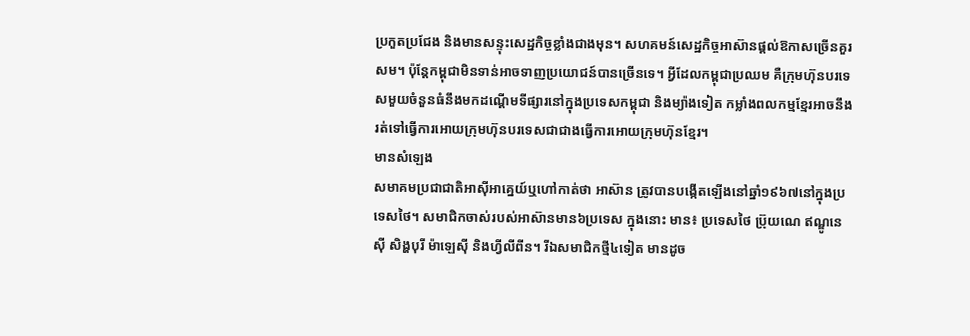ប្រកួតប្រជែង និងមានសន្ទុះសេដ្ឋកិច្ចខ្លាំងជាងមុន។ សហគមន៍សេដ្ឋកិច្ចអាស៊ានផ្តល់ឱកាសច្រើនគួរសម។ ប៉ុន្តែកម្ពុជាមិនទាន់អាចទាញប្រយោជន៍បានច្រើនទេ។ អ្វីដែលកម្ពុជាប្រឈម គឺក្រុមហ៊ុនបរទេសមួយចំនួនធំនឹងមកដណ្តើមទីផ្សារនៅក្នុងប្រទេសកម្ពុជា និងម្យ៉ាងទៀត កម្លាំងពលកម្មខ្មែរអាចនឹងរត់ទៅធ្វើការអោយក្រុមហ៊ុនបរទេសជាជាងធ្វើការអោយក្រុមហ៊ុនខ្មែរ។
មានសំឡេង
សមាគមប្រជាជាតិអាស៊ីអាគ្នេយ៍ឬហៅកាត់ថា អាស៊ាន ត្រូវបានបង្កើតឡើងនៅឆ្នាំ១៩៦៧នៅក្នុងប្រទេសថៃ។ សមាជិកចាស់របស់អាស៊ានមាន៦ប្រទេស ក្នុងនោះ មាន៖ ប្រទេសថៃ ប្រ៊ុយណេ ឥណ្ឌូនេស៊ី សិង្ហបុរី ម៉ាឡេស៊ី និងហ្វីលីពីន។ រីឯសមាជិកថ្មី៤ទៀត មានដូច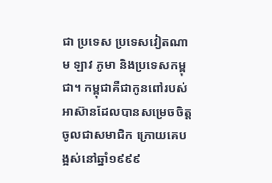ជា ប្រទេស ប្រទេសវៀតណាម ឡាវ ភូមា និងប្រទេសកម្ពុជា។ កម្ពុជាគឺជាកូនពៅរបស់អាស៊ានដែលបានសម្រេចចិត្តចូលជាសមាជិក ក្រោយគេបង្អស់នៅឆ្នាំ១៩៩៩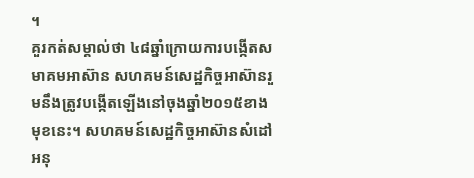។
គួរកត់សម្គាល់ថា ៤៨ឆ្នាំក្រោយការបង្កើតសមាគមអាស៊ាន សហគមន៍សេដ្ឋកិច្ចអាស៊ានរួមនឹងត្រូវបង្កើតឡើងនៅចុងឆ្នាំ២០១៥ខាងមុខនេះ។ សហគមន៍សេដ្ឋកិច្ចអាស៊ានសំដៅអនុ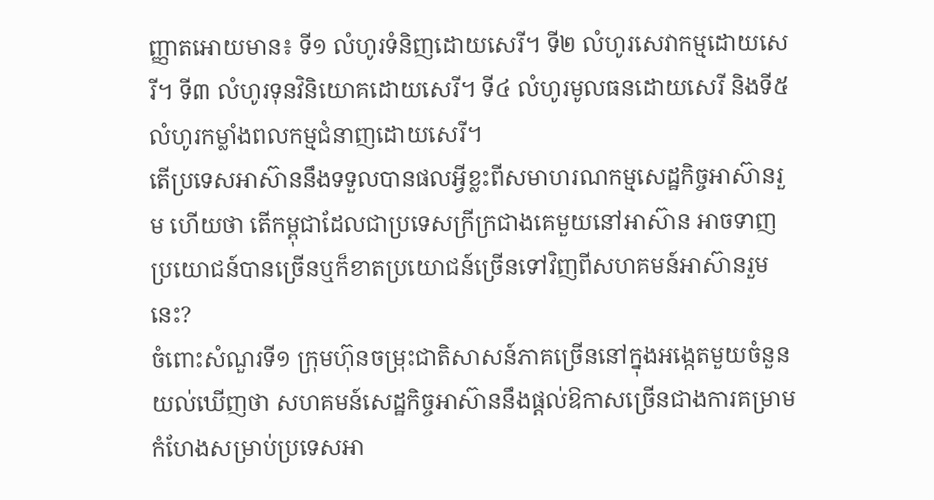ញ្ញាតអោយមាន៖ ទី១ លំហូរទំនិញដោយសេរី។ ទី២ លំហូរសេវាកម្មដោយសេរី។ ទី៣ លំហូរទុនវិនិយោគដោយសេរី។ ទី៤ លំហូរមូលធនដោយសេរី និងទី៥ លំហូរកម្លាំងពលកម្មជំនាញដោយសេរី។
តើប្រទេសអាស៊ាននឹងទទួលបានផលអ្វីខ្លះពីសមាហរណកម្មសេដ្ឋកិច្ចអាស៊ានរួម ហើយថា តើកម្ពុជាដែលជាប្រទេសក្រីក្រជាងគេមួយនៅអាស៊ាន អាចទាញប្រយោជន៍បានច្រើនឬក៏ខាតប្រយោជន៍ច្រើនទៅវិញពីសហគមន៍អាស៊ានរួមនេះ?
ចំពោះសំណួរទី១ ក្រុមហ៊ុនចម្រុះជាតិសាសន៍ភាគច្រើននៅក្នុងអង្កេតមួយចំនួនយល់ឃើញថា សហគមន៍សេដ្ឋកិច្ចអាស៊ាននឹងផ្តល់ឱកាសច្រើនជាងការគម្រាមកំហែងសម្រាប់ប្រទេសអា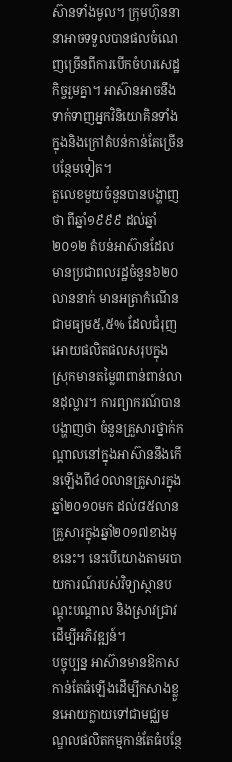ស៊ានទាំងមូល។ ក្រុមហ៊ុននានាអាចទទួលបានផលចំណេញច្រើនពីការបើកចំហរសេដ្ឋកិច្ចរួមគ្នា។ អាស៊ានអាចនឹងទាក់ទាញអ្នកវិនិយោគិនទាំងក្នុងនិងក្រៅតំបន់កាន់តែច្រើនបន្ថែមទៀត។
តួលេខមួយចំនួនបានបង្ហាញថា ពីឆ្នាំ១៩៩៩ ដល់ឆ្នាំ២០១២ តំបន់អាស៊ានដែលមានប្រជាពលរដ្ឋចំនួន៦២០លាននាក់ មានអត្រាកំណើនជាមធ្យម៥,៥% ដែលជំរុញអោយផលិតផលសរុបក្នុងស្រុកមានតម្លៃ៣ពាន់ពាន់លានដុល្លារ។ ការព្យាករណ៍បានបង្ហាញថា ចំនួនគ្រួសារថ្នាក់កណ្តាលនៅក្នុងអាស៊ាននឹងកើនឡើងពី៤០លានគ្រួសារក្នុងឆ្នាំ២០១០មក ដល់៨៥លានគ្រួសារក្នុងឆ្នាំ២០១៧ខាងមុខនេះ។ នេះបើយោងតាមរបាយការណ៍របស់វិទ្យាស្ថានបណ្តុះបណ្តាល និងស្រាវជ្រាវដើម្បីអភិវឌ្ឍន៍។
បច្ចុប្បន្ន អាស៊ានមានឱកាសកាន់តែធំឡើងដើម្បីកសាងខ្លួនអោយក្លាយទៅជាមជ្ឈមណ្ឌលផលិតកម្មកាន់តែធំបន្ថែ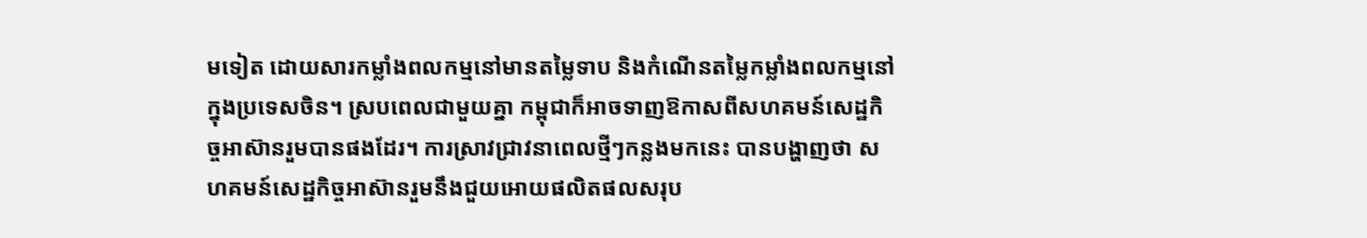មទៀត ដោយសារកម្លាំងពលកម្មនៅមានតម្លៃទាប និងកំណើនតម្លៃកម្លាំងពលកម្មនៅក្នុងប្រទេសចិន។ ស្របពេលជាមួយគ្នា កម្ពុជាក៏អាចទាញឱកាសពីសហគមន៍សេដ្ឋកិច្ចអាស៊ានរួមបានផងដែរ។ ការស្រាវជ្រាវនាពេលថ្មីៗកន្លងមកនេះ បានបង្ហាញថា សហគមន៍សេដ្ឋកិច្ចអាស៊ានរួមនឹងជួយអោយផលិតផលសរុប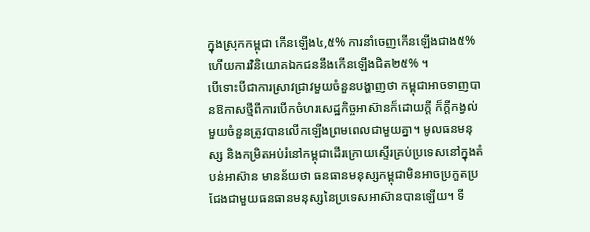ក្នុងស្រុកកម្ពុជា កើនឡើង៤,៥% ការនាំចេញកើនឡើងជាង៥% ហើយការវិនិយោគឯកជននឹងកើនឡើងជិត២៥% ។
បើទោះបីជាការស្រាវជ្រាវមួយចំនួនបង្ហាញថា កម្ពុជាអាចទាញបានឱកាសថ្មីពីការបើកចំហរសេដ្ឋកិច្ចអាស៊ានក៏ដោយក្តី ក៏ក្តីកង្វល់មួយចំនួនត្រូវបានលើកឡើងព្រមពេលជាមួយគ្នា។ មូលធនមនុស្ស និងកម្រិតអប់រំនៅកម្ពុជាដើរក្រោយស្ទើរគ្រប់ប្រទេសនៅក្នុងតំបន់អាស៊ាន មានន័យថា ធនធានមនុស្សកម្ពុជាមិនអាចប្រកួតប្រជែងជាមួយធនធានមនុស្សនៃប្រទេសអាស៊ានបានឡើយ។ ទី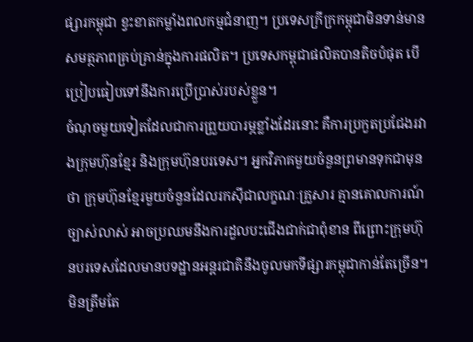ផ្សារកម្ពុជា ខ្វះខាតកម្លាំងពលកម្មជំនាញ។ ប្រទេសក្រីក្រកម្ពុជាមិនទាន់មានសមត្ថភាពគ្រប់គ្រាន់ក្នុងការផលិត។ ប្រទេសកម្ពុជាផលិតបានតិចបំផុត បើប្រៀបធៀបទៅនឹងការប្រើប្រាស់របស់ខ្លួន។
ចំណុចមួយទៀតដែលជាការព្រួយបារម្ភខ្លាំងដែរនោះ គឺការប្រកួតប្រជែងរវាងក្រុមហ៊ុនខ្មែរ និងក្រុមហ៊ុនបរទេស។ អ្នកវិភាគមួយចំនួនព្រមានទុកជាមុនថា ក្រុមហ៊ុនខ្មែរមួយចំនួនដែលរកស៊ីជាលក្ខណៈគ្រួសារ គ្មានគោលការណ៍ច្បាស់លាស់ អាចប្រឈមនឹងការដួលបះជើងជាក់ជាពុំខាន ពីព្រោះក្រុមហ៊ុនបរទេសដែលមានបទដ្ឋានអន្តរជាតិនឹងចូលមកទីផ្សារកម្ពុជាកាន់តែច្រើន។
មិនត្រឹមតែ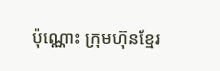ប៉ុណ្ណោះ ក្រុមហ៊ុនខ្មែរ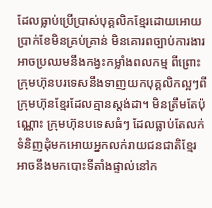ដែលធ្លាប់ប្រើប្រាស់បុគ្គលិកខ្មែរដោយអោយប្រាក់ខែមិនគ្រប់គ្រាន់ មិនគោរពច្បាប់ការងារ អាចប្រឈមនឹងកង្វះកម្លាំងពលកម្ម ពីព្រោះក្រុមហ៊ុនបរទេសនឹងទាញយកបុគ្គលិកល្អៗពីក្រុមហ៊ុនខ្មែរដែលគ្មានស្តង់ដា។ មិនត្រឹមតែប៉ុណ្ណោះ ក្រុមហ៊ុនបទេសធំៗ ដែលធ្លាប់តែលក់ទំនិញដុំមកអោយអ្នកលក់រាយជនជាតិខ្មែរ អាចនឹងមកបោះទីតាំងផ្ទាល់នៅក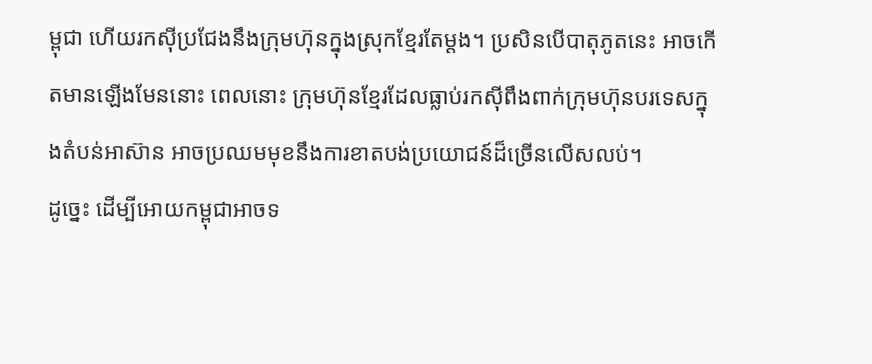ម្ពុជា ហើយរកស៊ីប្រជែងនឹងក្រុមហ៊ុនក្នុងស្រុកខ្មែរតែម្តង។ ប្រសិនបើបាតុភូតនេះ អាចកើតមានឡើងមែននោះ ពេលនោះ ក្រុមហ៊ុនខ្មែរដែលធ្លាប់រកស៊ីពឹងពាក់ក្រុមហ៊ុនបរទេសក្នុងតំបន់អាស៊ាន អាចប្រឈមមុខនឹងការខាតបង់ប្រយោជន៍ដ៏ច្រើនលើសលប់។
ដូច្នេះ ដើម្បីអោយកម្ពុជាអាចទ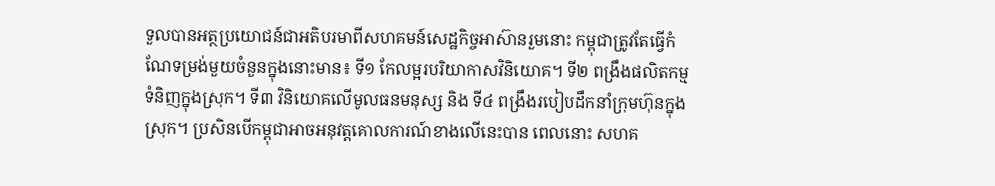ទួលបានអត្ថប្រយោជន៍ជាអតិបរមាពីសហគមន៍សេដ្ឋកិច្ចអាស៊ានរួមនោះ កម្ពុជាត្រូវតែធ្វើកំណែទម្រង់មួយចំនួនក្នុងនោះមាន៖ ទី១ កែលម្អរបរិយាកាសវិនិយោគ។ ទី២ ពង្រឹងផលិតកម្មទំនិញក្នុងស្រុក។ ទី៣ វិនិយោគលើមូលធនមនុស្ស និង ទី៤ ពង្រឹងរបៀបដឹកនាំក្រុមហ៊ុនក្នុងស្រុក។ ប្រសិនបើកម្ពុជាអាចអនុវត្តគោលការណ៍ខាងលើនេះបាន ពេលនោះ សហគ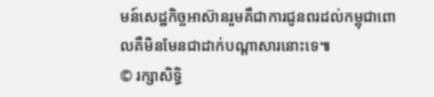មន៍សេដ្ឋកិច្ចអាស៊ានរួមគឺជាការជូនពរដល់កម្ពុជាពោលគឺមិនមែនជាដាក់បណ្តាសារនោះទេ៕
© រក្សាសិទ្ធិ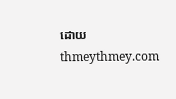ដោយ thmeythmey.com